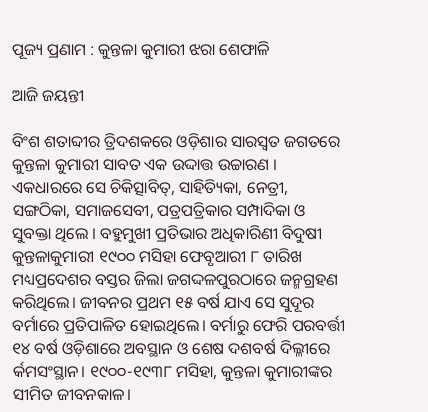ପୂଜ୍ୟ ପ୍ରଣାମ : କୁନ୍ତଳା କୁମାରୀ ଝରା ଶେଫାଳି

ଆଜି ଜୟନ୍ତୀ

ବିଂଶ ଶତାବ୍ଦୀର ତ୍ରିଦଶକରେ ଓଡ଼ିଶାର ସାରସ୍ବତ ଜଗତରେ କୁନ୍ତଳା କୁମାରୀ ସାବତ ଏକ ଉଦ୍ଦାତ୍ତ ଉଚ୍ଚାରଣ । ଏକଧାରରେ ସେ ଚିକିତ୍ସାବିତ୍‌, ସାହିତ୍ୟିକା, ନେତ୍ରୀ, ସଙ୍ଗଠିକା, ସମାଜସେବୀ, ପତ୍ରପତ୍ରିକାର ସମ୍ପାଦିକା ଓ ସୁବକ୍ତା ଥିଲେ । ବହୁମୁଖୀ ପ୍ରତିଭାର ଅଧିକାରିଣୀ ବିଦୁଷୀ କୁନ୍ତଳାକୁମାରୀ ୧୯୦୦ ମସିହା ଫେବୃଆରୀ ୮ ତାରିଖ ମଧ୍ୟପ୍ରଦେଶର ବସ୍ତର ଜିଲା ଜଗଦ୍ଦଳପୁରଠାରେ ଜନ୍ମଗ୍ରହଣ କରିଥିଲେ। ଜୀବନର ପ୍ରଥମ ୧୫ ବର୍ଷ ଯାଏ ସେ ସୁଦୂର ବର୍ମାରେ ପ୍ରତିପାଳିତ ହୋଇଥିଲେ। ବର୍ମାରୁ ଫେରି ପରବର୍ତ୍ତୀ ୧୪ ବର୍ଷ ଓଡ଼ିଶାରେ ଅବସ୍ଥାନ ଓ ଶେଷ ଦଶବର୍ଷ ଦିଲ୍ଳୀରେ ର୍କମସଂସ୍ଥାନ। ୧୯୦୦-୧୯୩୮ ମସିହା, କୁନ୍ତଳା କୁମାରୀଙ୍କର ସୀମିତ ଜୀବନକାଳ।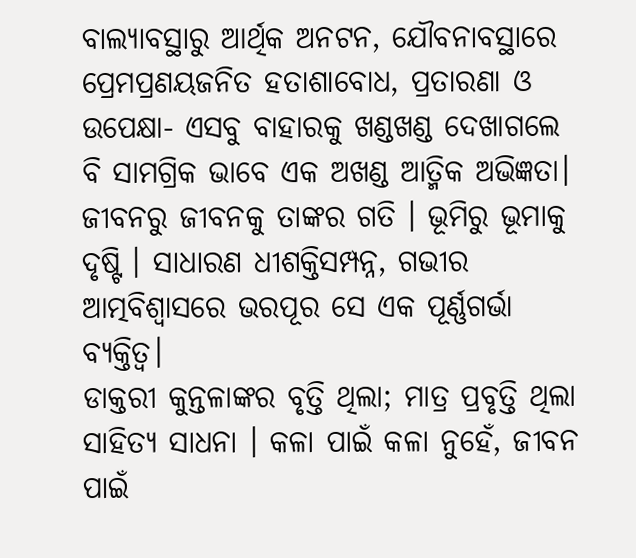ବାଲ୍ୟାବସ୍ଥାରୁ ଆର୍ଥିକ ଅନଟନ, ଯୌବନାବସ୍ଥାରେ ପ୍ରେମପ୍ରଣୟଜନିତ ହତାଶାବୋଧ, ପ୍ରତାରଣା ଓ ଉପେକ୍ଷା- ଏସବୁ ବାହାରକୁ ଖଣ୍ଡଖଣ୍ଡ ଦେଖାଗଲେ ବି ସାମଗ୍ରିକ ଭାବେ ଏକ ଅଖଣ୍ଡ ଆତ୍ମିକ ଅଭିଜ୍ଞତା। ଜୀବନରୁ ଜୀବନକୁ ତାଙ୍କର ଗତି । ଭୂମିରୁ ଭୂମାକୁ ଦୃଷ୍ଟି । ସାଧାରଣ ଧୀଶକ୍ତିସମ୍ପନ୍ନ, ଗଭୀର ଆତ୍ମବିଶ୍ବାସରେ ଭରପୂର ସେ ଏକ ପୂର୍ଣ୍ଣଗର୍ଭା ବ୍ୟକ୍ତିତ୍ବ।
ଡାକ୍ତରୀ କୁନ୍ତଳାଙ୍କର ବୃତ୍ତି ଥିଲା; ମାତ୍ର ପ୍ରବୃତ୍ତି ଥିଲା ସାହିତ୍ୟ ସାଧନା । କଳା ପାଇଁ କଳା ନୁହେଁ, ଜୀବନ ପାଇଁ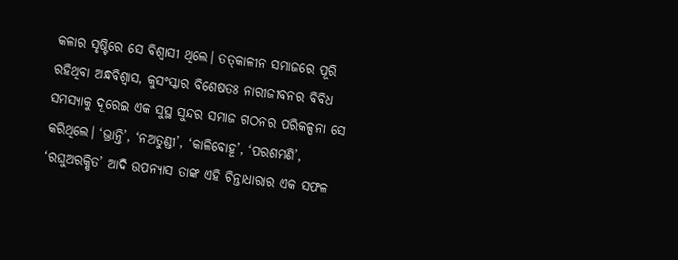କଳାର ସୃଷ୍ଟିରେ ସେ ବିଶ୍ବାସୀ ଥିଲେ। ତତ୍‌କାଳୀନ ସମାଜରେ ପୂରି ରହିଥିବା ଅନ୍ଧବିଶ୍ବାସ, କୁସଂସ୍କାର ବିଶେଷତଃ ନାରୀଜୀବନର ବିବିଧ ସମସ୍ୟାକୁ ଦୂରେଇ ଏକ ସୁସ୍ଥ ସୁନ୍ଦର ସମାଜ ଗଠନର ପରିକଳ୍ପନା ସେ କରିଥିଲେ। ‘ଭ୍ରାନ୍ତି’, ‘ନଅତୁଣ୍ଡୀ’, ‘କାଳିବୋହୂ’, ‘ପରଶମଣି’, ‘ରଘୁଅରକ୍ଷିତ’ ଆଦି ଉପନ୍ୟାସ ତାଙ୍କ ଏହି ଚିନ୍ତାଧାରାର ଏକ ସଫଳ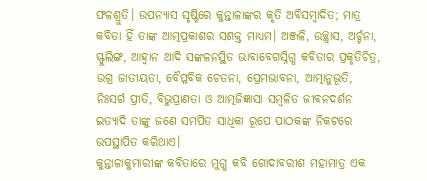ଫଳଶ୍ରୁତି। ଉପନ୍ୟାସ ସୃଷ୍ଟିରେ କୁନ୍ତାଳାଙ୍କର କୃତି ଅବିସମ୍ବାଦିତ; ମାତ୍ର କବିତା ହିଁ ତାଙ୍କ ଆତ୍ମପ୍ରକାଶର ସଶକ୍ତ ମାଧ୍ୟମ। ଅଞ୍ଜଳି, ଉଚ୍ଛ୍ବାସ, ଅର୍ଚ୍ଚନା, ସ୍ଫୁଲିଙ୍ଗ, ଆହ୍ବାନ ଆଦି ସଙ୍କଳନସ୍ଥିତ ଭାବାବେଗସ୍ନିଗ୍ଧ କବିତାର ପ୍ରକୃତିଚିତ୍ର, ଉଗ୍ର ଜାତୀୟତା, ବୈପ୍ଳବିକ ଚେତନା, ପ୍ରେମଭାବନା, ଆତ୍ମାନୁଭୂତି, ନିଃସର୍ଗ ପ୍ରୀତି, ବିଭୁପ୍ରାଣତା ଓ ଆତ୍ମଜିଜ୍ଞାସା ସମ୍ବଳିତ ଜୀବନଦର୍ଶନ ଇତ୍ୟାଦି ତାଙ୍କୁ ଜଣେ ସମର୍ପିତ ସାଧିକା ରୂପେ ପାଠକଙ୍କ ନିକଟରେ ଉପସ୍ଥାପିତ କରିଥାଏ।
କୁନ୍ତାଳାକୁମାରୀଙ୍କ କବିତାରେ ମୁଗ୍ଧ କବି ଗୋଦାବରୀଶ ମହାମାତ୍ର ଏକ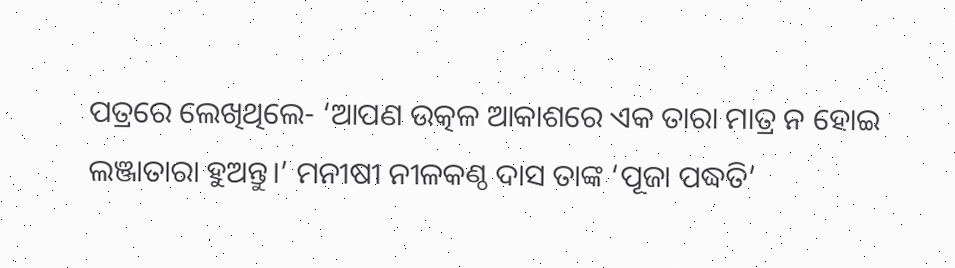ପତ୍ରରେ ଲେଖିଥିଲେ- ‘ଆପଣ ଉତ୍କଳ ଆକାଶରେ ଏକ ତାରା ମାତ୍ର ନ ହୋଇ ଲଞ୍ଜାତାରା ହୁଅନ୍ତୁ।’ ମନୀଷୀ ନୀଳକଣ୍ଠ ଦାସ ତାଙ୍କ ‘ପୂଜା ପଦ୍ଧତି’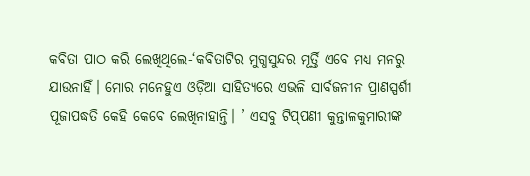କବିତା ପାଠ କରି ଲେଖିଥିଲେ-‘କବିତାଟିର ମୁଗ୍ଧସୁନ୍ଦର ମୂର୍ତ୍ତି ଏବେ ମଧ୍ୟ ମନରୁ ଯାଉନାହିଁ। ମୋର ମନେହୁଏ ଓଡ଼ିଆ ସାହିତ୍ୟରେ ଏଭଳି ସାର୍ବଜନୀନ ପ୍ରାଣସ୍ପର୍ଶୀ ପୂଜାପଦ୍ଧତି କେହି କେବେ ଲେଖିନାହାନ୍ତି। ’ ଏସବୁ ଟିପ୍‌ପଣୀ କୁନ୍ତାଳକୁମାରୀଙ୍କ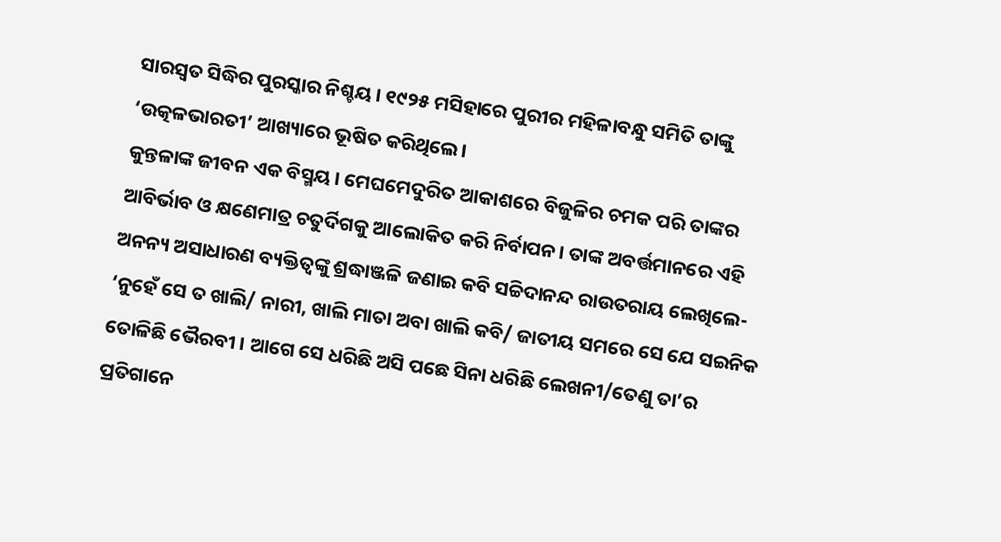ସାରସ୍ବତ ସିଦ୍ଧିର ପୁରସ୍କାର ନିଶ୍ଚୟ। ୧୯୨୫ ମସିହାରେ ପୁରୀର ମହିଳାବନ୍ଧୁ ସମିତି ତାଙ୍କୁ ‘ଉତ୍କଳଭାରତୀ’ ଆଖ୍ୟାରେ ଭୂଷିତ କରିଥିଲେ।
କୁନ୍ତଳାଙ୍କ ଜୀବନ ଏକ ବିସ୍ମୟ। ମେଘମେଦୁରିତ ଆକାଶରେ ବିଜୁଳିର ଚମକ ପରି ତାଙ୍କର ଆବିର୍ଭାବ ଓ କ୍ଷଣେମାତ୍ର ଚତୁର୍ଦିଗକୁ ଆଲୋକିତ କରି ନିର୍ବାପନ। ତାଙ୍କ ଅବର୍ତ୍ତମାନରେ ଏହି ଅନନ୍ୟ ଅସାଧାରଣ ବ୍ୟକ୍ତିତ୍ବଙ୍କୁ ଶ୍ରଦ୍ଧାଞ୍ଜଳି ଜଣାଇ କବି ସଚ୍ଚିଦାନନ୍ଦ ରାଉତରାୟ ଲେଖିଲେ- ‘ନୁହେଁ ସେ ତ ଖାଲି/ ନାରୀ, ଖାଲି ମାତା ଅବା ଖାଲି କବି/ ଜାତୀୟ ସମରେ ସେ ଯେ ସଇନିକ ତୋଳିଛି ଭୈରବୀ । ଆଗେ ସେ ଧରିଛି ଅସି ପଛେ ସିନା ଧରିଛି ଲେଖନୀ/ତେଣୁ ତା’ର ପ୍ରତିଗାନେ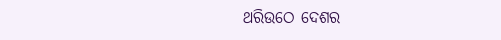ଥରିଉଠେ ଦେଶର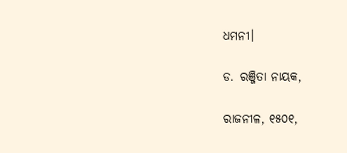ଧମନୀ।

ଡ. ରଞ୍ଜିତା ନାୟକ,

ରାଜନୀଳ, ୧୫୦୧,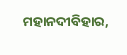ମହାନଦୀବିହାର,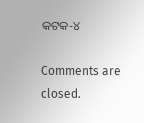କଟକ-୪

Comments are closed.